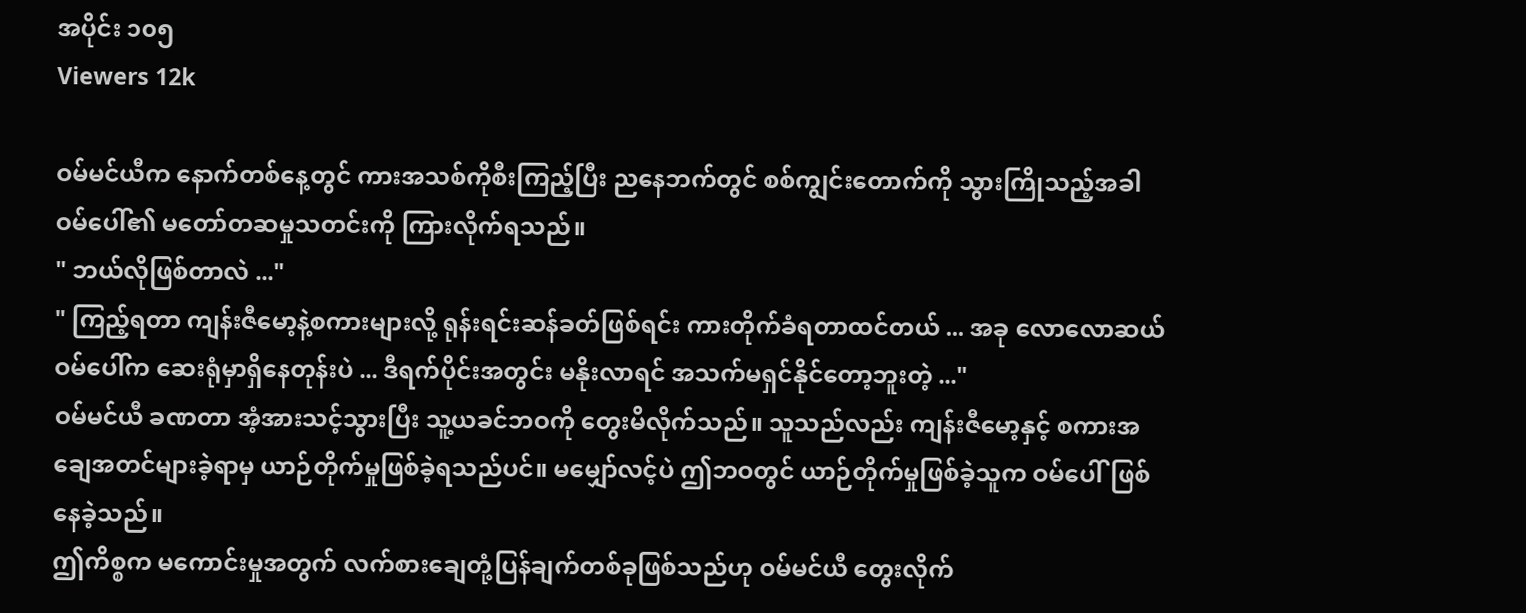အပိုင်း ၁၀၅
Viewers 12k

ဝမ်မင်ယီက နောက်တစ်နေ့တွင် ကားအသစ်ကိုစီးကြည့်ပြီး ညနေဘက်တွင် စစ်ကျွင်းတောက်ကို သွားကြိုသည့်အခါ ဝမ်ပေါ်၏ မတော်တဆမှုသတင်းကို ကြားလိုက်ရသည်။
" ဘယ်လိုဖြစ်တာလဲ ..."
" ကြည့်ရတာ ကျန်းဇီမော့နဲ့စကားများလို့ ရုန်းရင်းဆန်ခတ်ဖြစ်ရင်း ကားတိုက်ခံရတာထင်တယ် ... အခု လောလောဆယ် ဝမ်ပေါ်က ဆေးရုံမှာရှိနေတုန်းပဲ ... ဒီရက်ပိုင်းအတွင်း မနိုးလာရင် အသက်မရှင်နိုင်တော့ဘူးတဲ့ ..."
ဝမ်မင်ယီ ခဏတာ အံ့အားသင့်သွားပြီး သူ့ယခင်ဘဝကို တွေးမိလိုက်သည်။ သူသည်လည်း ကျန်းဇီမော့နှင့် စကားအချေအတင်များခဲ့ရာမှ ယာဉ်တိုက်မှုဖြစ်ခဲ့ရသည်ပင်။ မမျှော်လင့်ပဲ ဤဘဝတွင် ယာဉ်တိုက်မှုဖြစ်ခဲ့သူက ဝမ်ပေါ်ဖြစ်နေခဲ့သည်။
ဤကိစ္စက မကောင်းမှုအတွက် လက်စားချေတုံ့ပြန်ချက်တစ်ခုဖြစ်သည်ဟု ဝမ်မင်ယီ တွေးလိုက်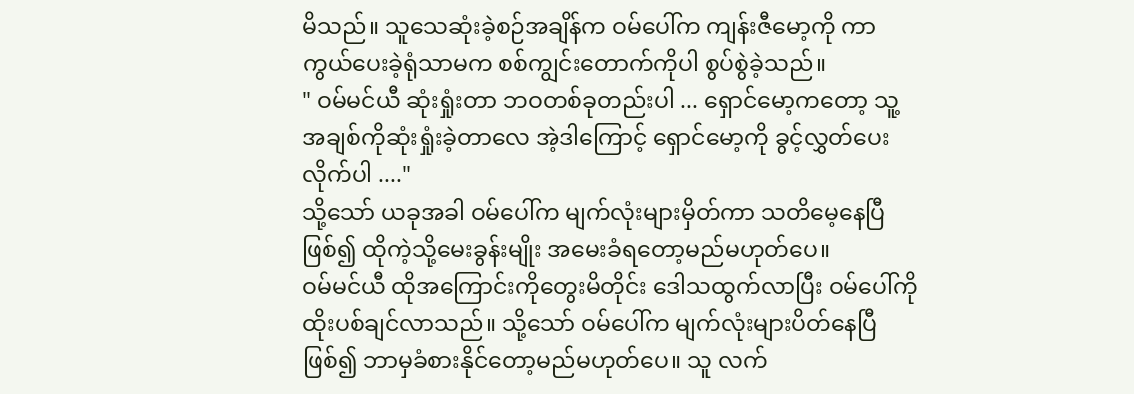မိသည်။ သူသေဆုံးခဲ့စဉ်အချိန်က ဝမ်ပေါ်က ကျန်းဇီမော့ကို ကာကွယ်ပေးခဲ့ရုံသာမက စစ်ကျွင်းတောက်ကိုပါ စွပ်စွဲခဲ့သည်။
" ဝမ်မင်ယီ ဆုံးရှုံးတာ ဘဝတစ်ခုတည်းပါ ... ရှောင်မော့ကတော့ သူ့အချစ်ကိုဆုံးရှုံးခဲ့တာလေ အဲ့ဒါကြောင့် ရှောင်မော့ကို ခွင့်လွှတ်ပေးလိုက်ပါ ...."
သို့သော် ယခုအခါ ဝမ်ပေါ်က မျက်လုံးများမှိတ်ကာ သတိမေ့နေပြီဖြစ်၍ ထိုကဲ့သို့မေးခွန်းမျိုး အမေးခံရတော့မည်မဟုတ်ပေ။
ဝမ်မင်ယီ ထိုအကြောင်းကိုတွေးမိတိုင်း ဒေါသထွက်လာပြီး ဝမ်ပေါ်ကို ထိုးပစ်ချင်လာသည်။ သို့သော် ဝမ်ပေါ်က မျက်လုံးများပိတ်နေပြီဖြစ်၍ ဘာမှခံစားနိုင်တော့မည်မဟုတ်ပေ။ သူ လက်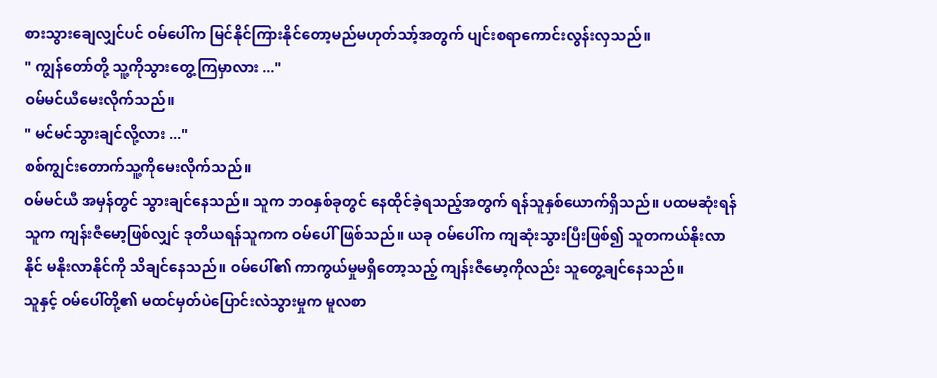စားသွားချေလျှင်ပင် ဝမ်ပေါ်က မြင်နိုင်ကြားနိုင်တော့မည်မဟုတ်သာ့်အတွက် ပျင်းစရာကောင်းလွန်းလှသည်။
" ကျွန်တော်တို့ သူ့ကိုသွားတွေ့ကြမှာလား ..."
ဝမ်မင်ယီမေးလိုက်သည်။
" မင်မင်သွားချင်လို့လား ..."
စစ်ကျွင်းတောက်သူ့ကိုမေးလိုက်သည်။
ဝမ်မင်ယီ အမှန်တွင် သွားချင်နေသည်။ သူက ဘဝနှစ်ခုတွင် နေထိုင်ခဲ့ရသည့်အတွက် ရန်သူနှစ်ယောက်ရှိသည်။ ပထမဆုံးရန်သူက ကျန်းဇီမော့ဖြစ်လျှင် ဒုတိယရန်သူကက ဝမ်ပေါ်ဖြစ်သည်။ ယခု ဝမ်ပေါ်က ကျဆုံးသွားပြီးဖြစ်၍ သူတကယ်နိုးလာနိုင် မနိုးလာနိုင်ကို သိချင်နေသည်။ ဝမ်ပေါ်၏ ကာကွယ်မှုမရှိတော့သည့် ကျန်းဇီမော့ကိုလည်း သူတွေ့ချင်နေသည်။
သူနှင့် ဝမ်ပေါ်တို့၏ မထင်မှတ်ပဲပြောင်းလဲသွားမှုက မူလစာ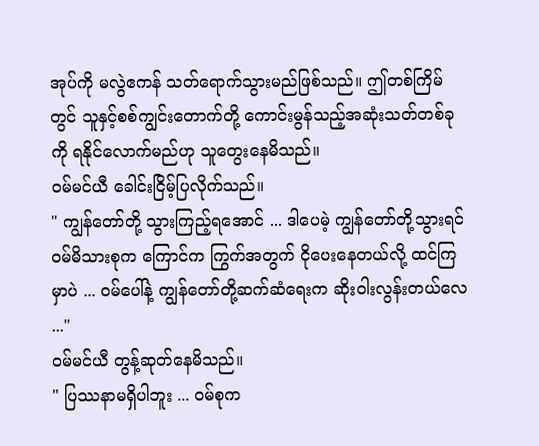အုပ်ကို မလွဲဧကန် သတ်ရောက်သွားမည်ဖြစ်သည်။ ဤတစ်ကြိမ်တွင် သူနှင့်စစ်ကျွင်းတောက်တို့ ကောင်းမွန်သည့်အဆုံးသတ်တစ်ခုကို ရနိုင်လောက်မည်ဟု သူတွေးနေမိသည်။
ဝမ်မင်ယီ ခေါင်းငြိမ့်ပြလိုက်သည်။
" ကျွန်တော်တို့ သွားကြည့်ရအောင် ... ဒါပေမဲ့ ကျွန်တော်တို့သွားရင် ဝမ်မိသားစုက ကြောင်က ကြွက်အတွက် ငိုပေးနေတယ်လို့ ထင်ကြမှာပဲ ... ဝမ်ပေါ်နဲ့ ကျွန်တော်တို့ဆက်ဆံ‌ရေးက ဆိုးဝါးလွန်းတယ်လေ ..."
ဝမ်မင်ယီ တွန့်ဆုတ်နေမိသည်။
" ပြဿနာမရှိပါဘူး ... ဝမ်စုက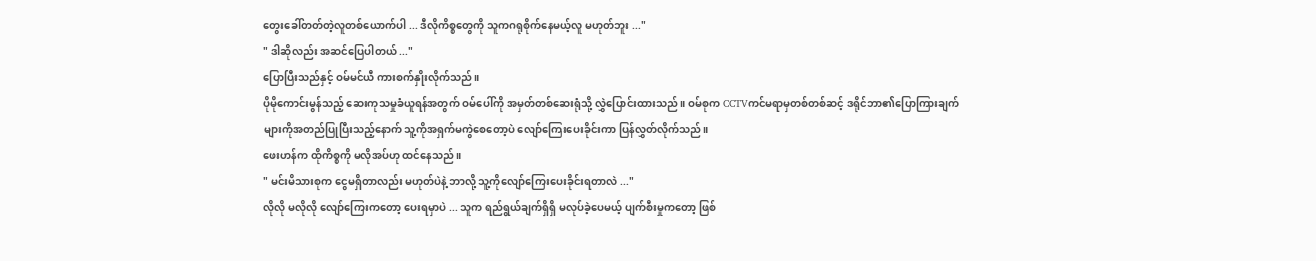တွေးခေါ်တတ်တဲ့လူတစ်ယောက်ပါ ... ဒီလိုကိစ္စတွေကို သူကဂရုစိုက်နေမယ့်လူ မဟုတ်ဘူး ..."
" ဒါဆိုလည်း အဆင်ပြေပါတယ် ..."
ပြောပြီးသည်နှင့် ဝမ်မင်ယီ ကားစက်နှိုးလိုက်သည်။
ပိုမိုကောင်းမွန်သည့် ဆေးကုသမှုခံယူရန်အတွက် ဝမ်ပေါ်ကို အမှတ်တစ်ဆေးရုံသို့ လွှဲပြောင်းထားသည်။ ဝမ်စုက CCTVကင်မရာမှတစ်တစ်ဆင့် ဒရိုင်ဘာ၏ပြောကြားချက်များကိုအတည်ပြုပြီးသည့်နောက် သူ့ကိုအရှက်မကွဲစေတော့ပဲ လျော်ကြေးပေးခိုင်းကာ ပြန်လွှတ်လိုက်သည်။
ဖေးဟန်က ထိုကိစ္စကို မလိုအပ်ဟု ထင်နေသည်။
" မင်းမိသားစုက ငွေမရှိတာလည်း မဟုတ်ပဲနဲ့ ဘာလို့ သူ့ကိုလျော်ကြေးပေးခိုင်းရတာလဲ ..."
လိုလို မလိုလို လျော်ကြေးကတော့ ပေးရမှာပဲ ... သူက ရည်ရွယ်ချက်ရှိရှိ မလုပ်ခဲ့ပေမယ့် ပျက်စီးမှုကတော့ ဖြစ်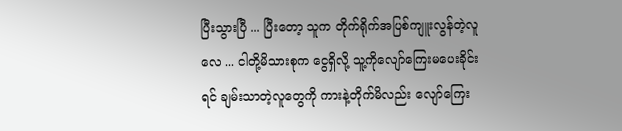ပြီးသွားပြီ ... ပြီးတော့ သူက တိုက်ရိုက်အပြစ်ကျူးလွန်တဲ့လူလေ ... ငါတို့မိသားစုက ငွေရှိလို့ သူ့ကိုလျော်ကြေးမပေးခိုင်းရင် ချမ်းသာတဲ့လူတွေကို ကားနဲ့တိုက်မိလည်း လျော်ကြေး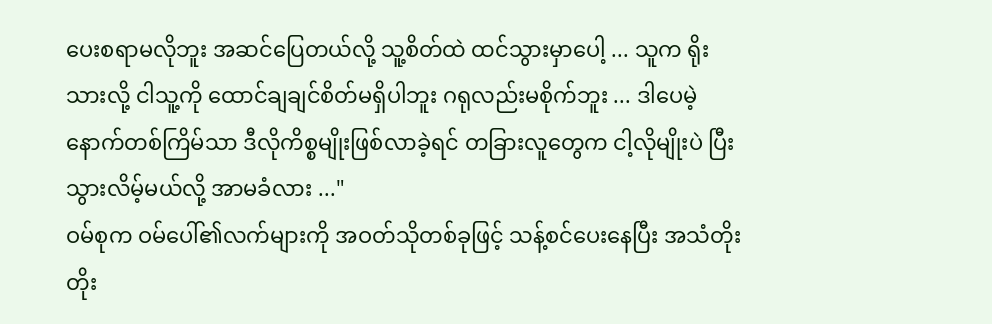ပေးစရာမလိုဘူး အဆင်ပြေတယ်လို့ သူ့စိတ်ထဲ ထင်သွားမှာပေါ့ ... သူက ရိုးသားလို့ ငါသူ့ကို ထောင်ချချင်စိတ်မရှိပါဘူး ဂရုလည်းမစိုက်ဘူး ... ဒါပေမဲ့ နောက်တစ်ကြိမ်သာ ဒီလိုကိစ္စမျိုးဖြစ်လာခဲ့ရင် တခြားလူတွေက ငါ့လိုမျိုးပဲ ပြီးသွားလိမ့်မယ်လို့ အာမခံလား ..."
ဝမ်စုက ဝမ်ပေါ်၏လက်များကို အဝတ်သိုတစ်ခုဖြင့် သန့်စင်ပေးနေပြီး အသံတိုးတိုး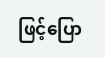ဖြင့်ပြော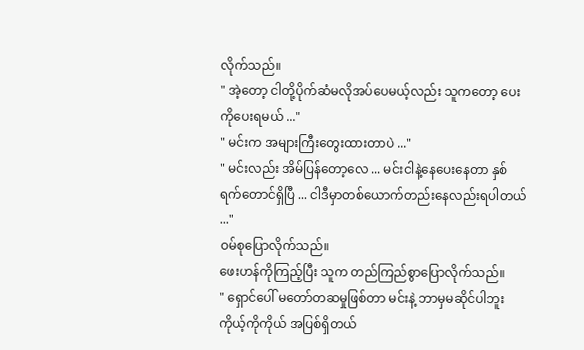လိုက်သည်။
" အဲ့တော့ ငါတို့ပိုက်ဆံမလိုအပ်ပေမယ့်လည်း သူကတော့ ပေးကိုပေးရမယ် ..."
" မင်းက အများကြီးတွေးထားတာပဲ ..."
" မင်းလည်း အိမ်ပြန်တော့လေ ... မင်းငါနဲ့နေပေးနေတာ နှစ်ရက်တောင်ရှိပြီ ... ငါဒီမှာတစ်ယောက်တည်းနေလည်းရပါတယ် ..."
ဝမ်စုပြောလိုက်သည်။
ဖေးဟန်ကိုကြည့်ပြီး သူက တည်ကြည်စွာပြောလိုက်သည်။
" ရှောင်ပေါ် မတော်တဆမှုဖြစ်တာ မင်းနဲ့ ဘာမှမဆိုင်ပါဘူး ကိုယ့်ကိုကိုယ် အပြစ်ရှိတယ်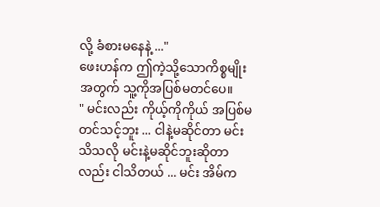လို့ ခံစားမနေနဲ့ ..."
ဖေးဟန်က ဤကဲ့သို့သောကိစ္စမျိုးအတွက် သူ့ကိုအပြစ်မတင်ပေ။
" မင်းလည်း ကိုယ့်ကိုကိုယ် အပြစ်မတင်သင့်ဘူး ... ငါနဲ့မဆိုင်တာ မင်းသိသလို မင်းနဲ့မဆိုင်ဘူးဆိုတာလည်း ငါသိတယ် ... မင်း အိမ်က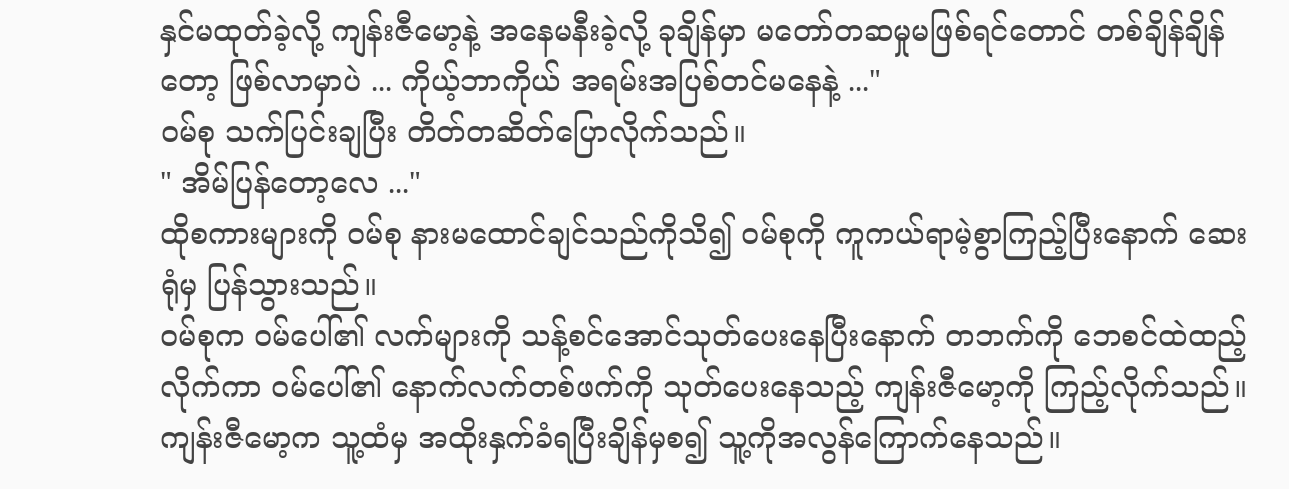နှင်မထုတ်ခဲ့လို့ ကျန်းဇီမော့နဲ့ အနေမနီးခဲ့လို့ ခုချိန်မှာ မတော်တဆမှုမဖြစ်ရင်တောင် တစ်ချိန်ချိန်တော့ ဖြစ်လာမှာပဲ ... ကိုယ့်ဘာကိုယ် အရမ်းအပြစ်တင်မနေနဲ့ ..."
ဝမ်စု သက်ပြင်းချပြီး တိတ်တဆိတ်ပြောလိုက်သည်။
" အိမ်ပြန်တော့လေ ..."
ထိုစကားများကို ဝမ်စု နားမထောင်ချင်သည်ကိုသိ၍ ဝမ်စုကို ကူကယ်ရာမဲ့စွာကြည့်ပြီးနောက် ဆေးရုံမှ ပြန်သွားသည်။
ဝမ်စုက ဝမ်ပေါ်၏ လက်များကို သန့်စင်အောင်သုတ်ပေးနေပြီးနောက် တဘက်ကို ဘေစင်ထဲထည့်လိုက်ကာ ဝမ်ပေါ်၏ နောက်လက်တစ်ဖက်ကို သုတ်ပေးနေသည့် ကျန်းဇီမော့ကို ကြည့်လိုက်သည်။
ကျန်းဇီမော့က သူ့ထံမှ အထိုးနှက်ခံရပြီးချိန်မှစ၍ သူ့ကိုအလွန်ကြောက်နေသည်။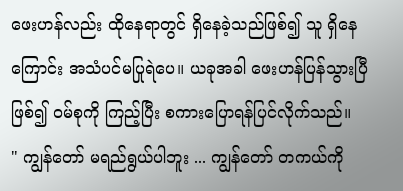ဖေးဟန်လည်း ထိုနေရာတွင် ရှိနေခဲ့သည်ဖြစ်၍ သူ ရှိနေကြောင်း အသံပင်မပြုရဲပေ။ ယခုအခါ ဖေးဟန်ပြန်သွားပြီဖြစ်၍ ဝမ်စုကို ကြည့်ပြီး စကားပြောရန်ပြင်လိုက်သည်။
" ကျွန်တော် မရည်ရွယ်ပါဘူး ... ကျွန်တော် တကယ်ကို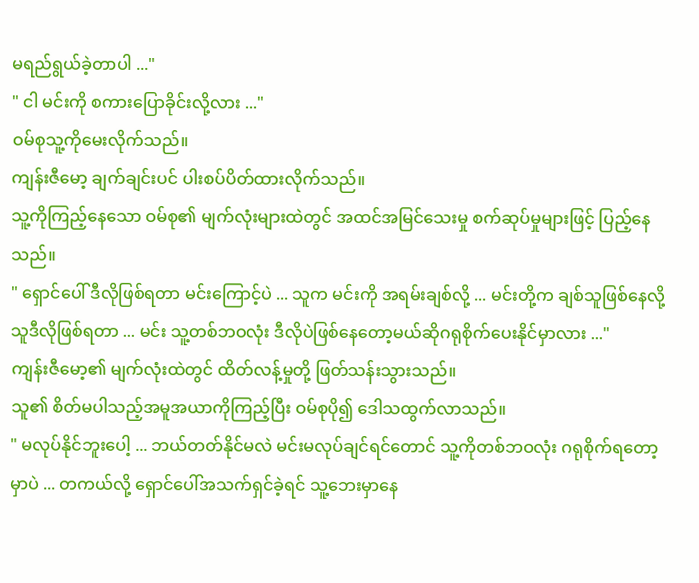မရည်ရွယ်ခဲ့တာပါ ..."
" ငါ မင်းကို စကားပြောခိုင်းလို့လား ..."
ဝမ်စုသူ့ကိုမေးလိုက်သည်။
ကျန်းဇီမော့ ချက်ချင်းပင် ပါးစပ်ပိတ်ထားလိုက်သည်။
သူ့ကိုကြည့်နေသော ဝမ်စု၏ မျက်လုံးများထဲတွင် အထင်‌အမြင်သေးမှု စက်ဆုပ်မှုများဖြင့် ပြည့်နေသည်။
" ရှောင်ပေါ် ဒီလိုဖြစ်ရတာ မင်းကြောင့်ပဲ ... သူက မင်းကို အရမ်းချစ်လို့ ... မင်းတို့က ချစ်သူဖြစ်နေလို့ သူဒီလိုဖြစ်ရတာ ... မင်း သူ့တစ်ဘဝလုံး ဒီလိုပဲဖြစ်နေတော့မယ်ဆိုဂရုစိုက်ပေးနိုင်မှာလား ..."
ကျန်းဇီမော့၏ မျက်လုံးထဲတွင် ထိတ်လန့်မှုတို့ ဖြတ်သန်းသွားသည်။
သူ၏ စိတ်မပါသည့်အမူအယာကိုကြည့်ပြီး ဝမ်စုပို၍ ဒေါသထွက်လာသည်။
" မလုပ်နိုင်ဘူးပေါ့ ... ဘယ်တတ်နိုင်မလဲ မင်းမလုပ်ချင်ရင်တောင် သူ့ကိုတစ်ဘဝလုံး ဂရုစိုက်ရတော့မှာပဲ ... တကယ်လို့ ရှောင်ပေါ်အသက်ရှင်ခဲ့ရင် သူ့ဘေးမှာနေ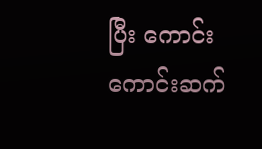ပြီး ကောင်းကောင်းဆက်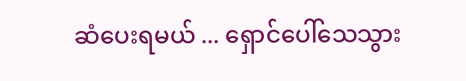ဆံပေးရမယ် ... ရှောင်ပေါ်သေသွား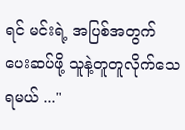ရင် မင်းရဲ့ အပြစ်အတွက် ပေးဆပ်ဖို့ သူနဲ့တူတူလိုက်သေရမယ် ..."